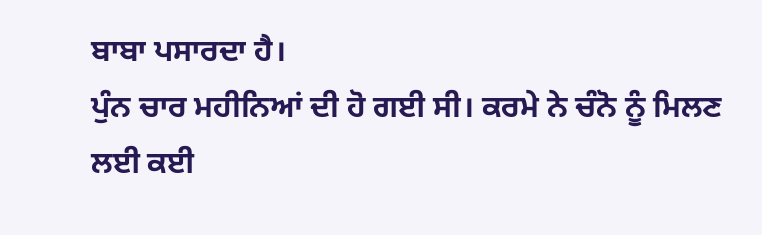ਬਾਬਾ ਪਸਾਰਦਾ ਹੈ।
ਪੁੰਨ ਚਾਰ ਮਹੀਨਿਆਂ ਦੀ ਹੋ ਗਈ ਸੀ। ਕਰਮੇ ਨੇ ਚੰਨੋ ਨੂੰ ਮਿਲਣ ਲਈ ਕਈ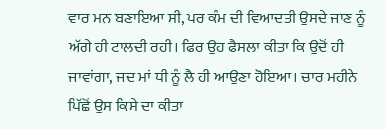ਵਾਰ ਮਨ ਬਣਾਇਆ ਸੀ, ਪਰ ਕੰਮ ਦੀ ਵਿਆਦਤੀ ਉਸਦੇ ਜਾਣ ਨੂੰ ਅੱਗੇ ਹੀ ਟਾਲਦੀ ਰਹੀ। ਫਿਰ ਉਹ ਫੈਸਲਾ ਕੀਤਾ ਕਿ ਉਦੋਂ ਹੀ ਜਾਵਾਂਗਾ, ਜਦ ਮਾਂ ਧੀ ਨੂੰ ਲੈ ਹੀ ਆਉਣਾ ਹੋਇਆ। ਚਾਰ ਮਹੀਨੇ ਪਿੱਛੋਂ ਉਸ ਕਿਸੇ ਦਾ ਕੀਤਾ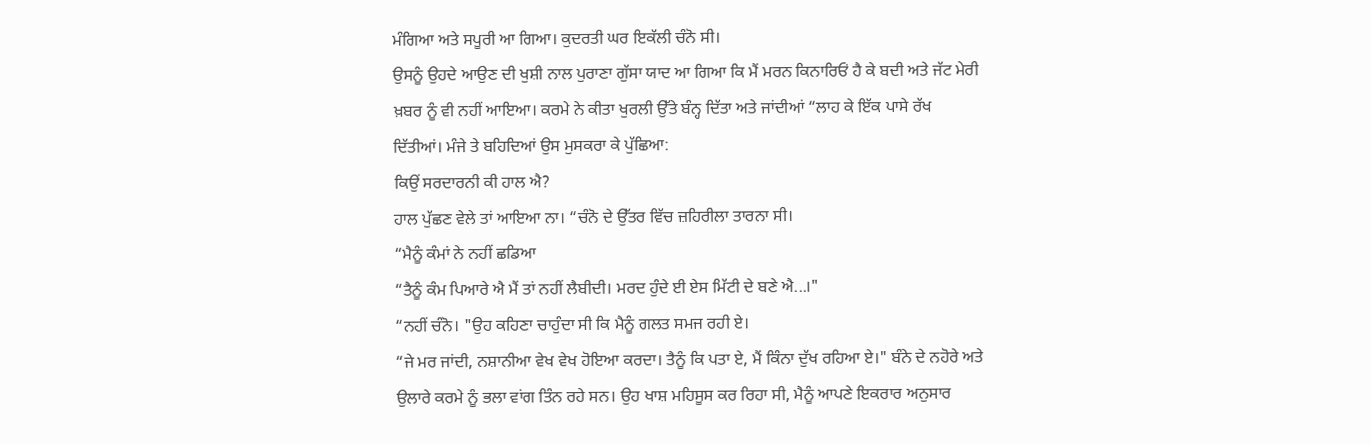ਮੰਗਿਆ ਅਤੇ ਸਪੂਰੀ ਆ ਗਿਆ। ਕੁਦਰਤੀ ਘਰ ਇਕੱਲੀ ਚੰਨੋ ਸੀ।
ਉਸਨੂੰ ਉਹਦੇ ਆਉਣ ਦੀ ਖੁਸ਼ੀ ਨਾਲ ਪੁਰਾਣਾ ਗੁੱਸਾ ਯਾਦ ਆ ਗਿਆ ਕਿ ਮੈਂ ਮਰਨ ਕਿਨਾਰਿਓਂ ਹੈ ਕੇ ਬਦੀ ਅਤੇ ਜੱਟ ਮੇਰੀ ਖ਼ਬਰ ਨੂੰ ਵੀ ਨਹੀਂ ਆਇਆ। ਕਰਮੇ ਨੇ ਕੀਤਾ ਖੁਰਲੀ ਉੱਤੇ ਬੰਨ੍ਹ ਦਿੱਤਾ ਅਤੇ ਜਾਂਦੀਆਂ “ਲਾਹ ਕੇ ਇੱਕ ਪਾਸੇ ਰੱਖ ਦਿੱਤੀਆਂ। ਮੰਜੇ ਤੇ ਬਹਿਦਿਆਂ ਉਸ ਮੁਸਕਰਾ ਕੇ ਪੁੱਛਿਆ:
ਕਿਉਂ ਸਰਦਾਰਨੀ ਕੀ ਹਾਲ ਐ?
ਹਾਲ ਪੁੱਛਣ ਵੇਲੇ ਤਾਂ ਆਇਆ ਨਾ। “ਚੰਨੋ ਦੇ ਉੱਤਰ ਵਿੱਚ ਜ਼ਹਿਰੀਲਾ ਤਾਰਨਾ ਸੀ।
“ਮੈਨੂੰ ਕੰਮਾਂ ਨੇ ਨਹੀਂ ਛਡਿਆ
“ਤੈਨੂੰ ਕੰਮ ਪਿਆਰੇ ਐ ਮੈਂ ਤਾਂ ਨਹੀਂ ਲੈਬੀਦੀ। ਮਰਦ ਹੁੰਦੇ ਈ ਏਸ ਮਿੱਟੀ ਦੇ ਬਣੇ ਐ...।"
“ਨਹੀਂ ਚੰਨੋ। "ਉਹ ਕਹਿਣਾ ਚਾਹੁੰਦਾ ਸੀ ਕਿ ਮੈਨੂੰ ਗਲਤ ਸਮਜ ਰਹੀ ਏ।
“ਜੇ ਮਰ ਜਾਂਦੀ, ਨਸ਼ਾਨੀਆ ਵੇਖ ਵੇਖ ਹੋਇਆ ਕਰਦਾ। ਤੈਨੂੰ ਕਿ ਪਤਾ ਏ, ਮੈਂ ਕਿੰਨਾ ਦੁੱਖ ਰਹਿਆ ਏ।" ਬੰਨੇ ਦੇ ਨਹੋਰੇ ਅਤੇ ਉਲਾਰੇ ਕਰਮੇ ਨੂੰ ਭਲਾ ਵਾਂਗ ਤਿੰਨ ਰਹੇ ਸਨ। ਉਹ ਖਾਸ਼ ਮਹਿਸੂਸ ਕਰ ਰਿਹਾ ਸੀ, ਮੈਨੂੰ ਆਪਣੇ ਇਕਰਾਰ ਅਨੁਸਾਰ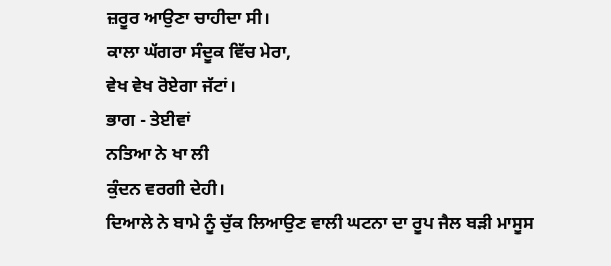ਜ਼ਰੂਰ ਆਉਣਾ ਚਾਹੀਦਾ ਸੀ।
ਕਾਲਾ ਘੱਗਰਾ ਸੰਦੂਕ ਵਿੱਚ ਮੇਰਾ,
ਵੇਖ ਵੇਖ ਰੋਏਗਾ ਜੱਟਾਂ।
ਭਾਗ - ਤੇਈਵਾਂ
ਨਤਿਆ ਨੇ ਖਾ ਲੀ
ਕੁੰਦਨ ਵਰਗੀ ਦੇਹੀ।
ਦਿਆਲੇ ਨੇ ਬਾਮੇ ਨੂੰ ਚੁੱਕ ਲਿਆਉਣ ਵਾਲੀ ਘਟਨਾ ਦਾ ਰੂਪ ਜੈਲ ਬੜੀ ਮਾਸੂਸ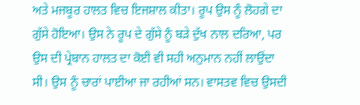ਅਤੇ ਮਜਬੂਰ ਹਾਲਤ ਵਿਚ ਇਜਸ਼ਾਲ ਕੀਤਾ। ਰੂਪ ਉਸ ਨੂੰ ਲੋਹਗੇ ਦਾ ਗੁੱਸੇ ਹੋਇਆ। ਉਸ ਨੇ ਰੂਪ ਦੇ ਗੁੱਸੇ ਨੂੰ ਬੜੇ ਦੁੱਖ ਨਾਲ ਦਰਿਆ, ਪਰ ਉਸ ਦੀ ਪ੍ਰੇਬਾਨ ਹਾਲਤ ਦਾ ਕੋਈ ਵੀ ਸਹੀ ਅਨੁਮਾਨ ਨਹੀਂ ਲਾਉਂਦਾ ਸੀ। ਉਸ ਨੂੰ ਚਾਰਾਂ ਪਾਈਆ ਜਾ ਰਹੀਆਂ ਸਨ। ਵਾਸਤਵ ਵਿਚ ਉਸਦੀ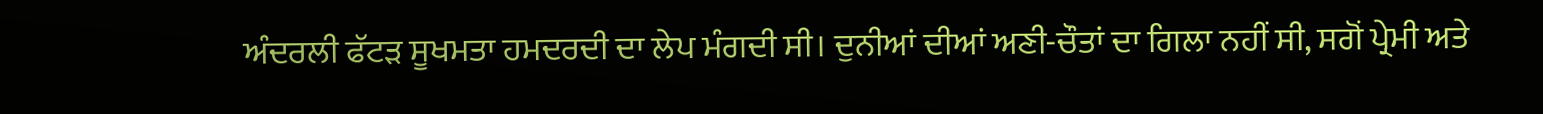ਅੰਦਰਲੀ ਫੱਟੜ ਸੂਖਮਤਾ ਹਮਦਰਦੀ ਦਾ ਲੇਪ ਮੰਗਦੀ ਸੀ। ਦੁਨੀਆਂ ਦੀਆਂ ਅਣੀ-ਚੌਤਾਂ ਦਾ ਗਿਲਾ ਨਹੀਂ ਸੀ, ਸਗੋਂ ਪ੍ਰੇਮੀ ਅਤੇ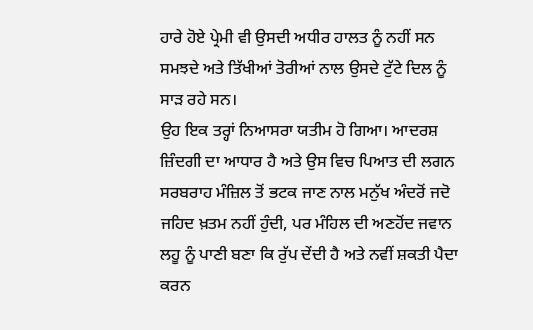ਹਾਰੇ ਹੋਏ ਪ੍ਰੇਮੀ ਵੀ ਉਸਦੀ ਅਧੀਰ ਹਾਲਤ ਨੂੰ ਨਹੀਂ ਸਨ ਸਮਝਦੇ ਅਤੇ ਤਿੱਖੀਆਂ ਤੋਰੀਆਂ ਨਾਲ ਉਸਦੇ ਟੁੱਟੇ ਦਿਲ ਨੂੰ ਸਾੜ ਰਹੇ ਸਨ।
ਉਹ ਇਕ ਤਰ੍ਹਾਂ ਨਿਆਸਰਾ ਯਤੀਮ ਹੋ ਗਿਆ। ਆਦਰਸ਼ ਜ਼ਿੰਦਗੀ ਦਾ ਆਧਾਰ ਹੈ ਅਤੇ ਉਸ ਵਿਚ ਪਿਆਤ ਦੀ ਲਗਨ ਸਰਬਰਾਹ ਮੰਜ਼ਿਲ ਤੋਂ ਭਟਕ ਜਾਣ ਨਾਲ ਮਨੁੱਖ ਅੰਦਰੋਂ ਜਦੋ ਜਹਿਦ ਖ਼ਤਮ ਨਹੀਂ ਹੁੰਦੀ, ਪਰ ਮੰਹਿਲ ਦੀ ਅਣਹੋਂਦ ਜਵਾਨ ਲਹੂ ਨੂੰ ਪਾਣੀ ਬਣਾ ਕਿ ਰੁੱਪ ਦੇਂਦੀ ਹੈ ਅਤੇ ਨਵੀਂ ਸ਼ਕਤੀ ਪੈਦਾ ਕਰਨ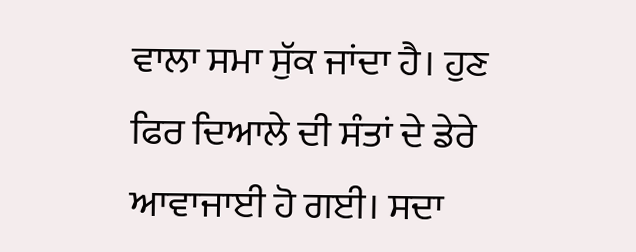ਵਾਲਾ ਸਮਾ ਸੁੱਕ ਜਾਂਦਾ ਹੈ। ਹੁਣ ਫਿਰ ਦਿਆਲੇ ਦੀ ਸੰਤਾਂ ਦੇ ਡੇਰੇ ਆਵਾਜਾਈ ਹੋ ਗਈ। ਸਦਾ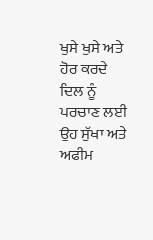ਖੁਸੇ ਖੁਸੇ ਅਤੇ ਹੋਰ ਕਰਦੇ ਦਿਲ ਨੂੰ ਪਰਚਾਣ ਲਈ ਉਹ ਸੁੱਖਾ ਅਤੇ ਅਫੀਮ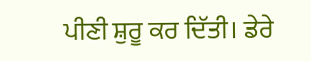ਪੀਣੀ ਸ਼ੁਰੂ ਕਰ ਦਿੱਤੀ। ਡੇਰੇ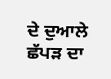ਦੇ ਦੁਆਲੇ ਛੱਪੜ ਦਾ